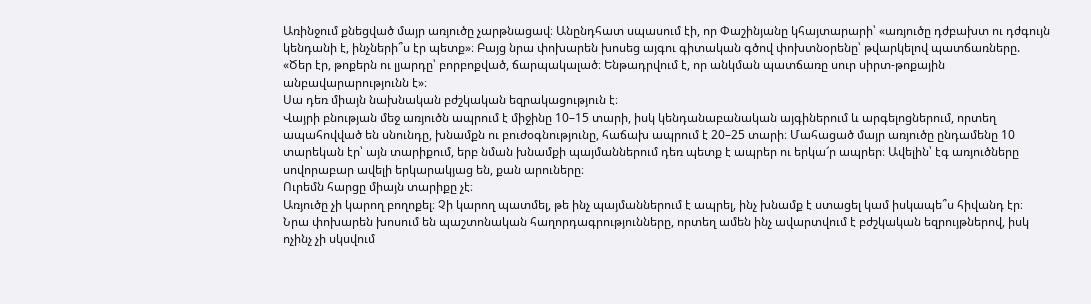Առինջում քնեցված մայր առյուծը չարթնացավ։ Անընդհատ սպասում էի, որ Փաշինյանը կհայտարարի՝ «առյուծը դժբախտ ու դժգույն կենդանի է, ինչների՞ս էր պետք»։ Բայց նրա փոխարեն խոսեց այգու գիտական գծով փոխտնօրենը՝ թվարկելով պատճառները. «Ծեր էր, թոքերն ու լյարդը՝ բորբոքված, ճարպակալած։ Ենթադրվում է, որ անկման պատճառը սուր սիրտ-թոքային անբավարարությունն է»։
Սա դեռ միայն նախնական բժշկական եզրակացություն է։
Վայրի բնության մեջ առյուծն ապրում է միջինը 10–15 տարի, իսկ կենդանաբանական այգիներում և արգելոցներում, որտեղ ապահովված են սնունդը, խնամքն ու բուժօգնությունը, հաճախ ապրում է 20–25 տարի։ Մահացած մայր առյուծը ընդամենը 10 տարեկան էր՝ այն տարիքում, երբ նման խնամքի պայմաններում դեռ պետք է ապրեր ու երկա՜ր ապրեր։ Ավելին՝ էգ առյուծները սովորաբար ավելի երկարակյաց են, քան արուները։
Ուրեմն հարցը միայն տարիքը չէ։
Առյուծը չի կարող բողոքել։ Չի կարող պատմել, թե ինչ պայմաններում է ապրել, ինչ խնամք է ստացել կամ իսկապե՞ս հիվանդ էր։ Նրա փոխարեն խոսում են պաշտոնական հաղորդագրությունները, որտեղ ամեն ինչ ավարտվում է բժշկական եզրույթներով, իսկ ոչինչ չի սկսվում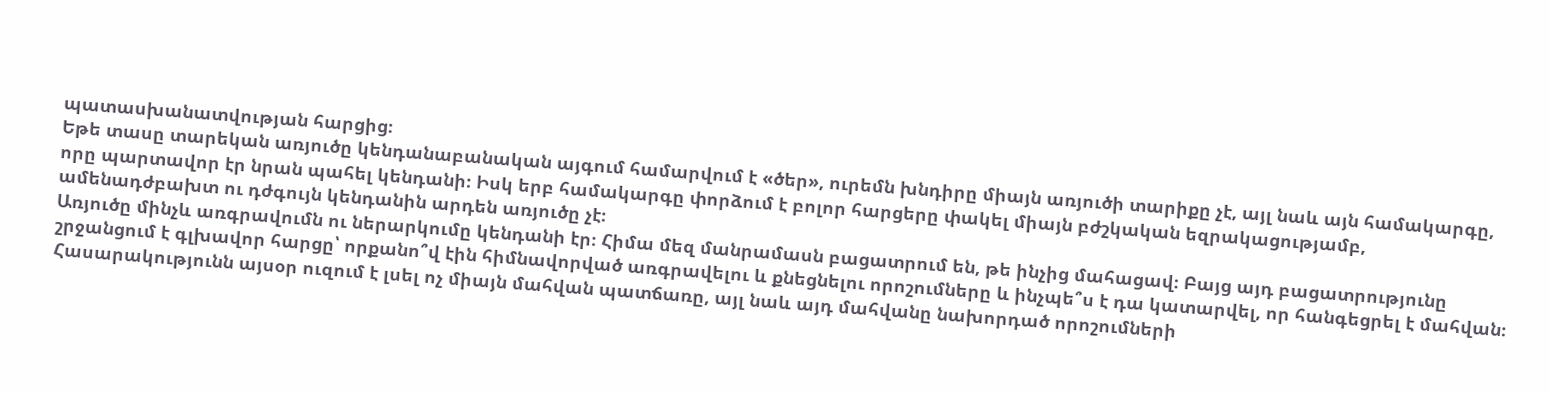պատասխանատվության հարցից։
Եթե տասը տարեկան առյուծը կենդանաբանական այգում համարվում է «ծեր», ուրեմն խնդիրը միայն առյուծի տարիքը չէ, այլ նաև այն համակարգը, որը պարտավոր էր նրան պահել կենդանի։ Իսկ երբ համակարգը փորձում է բոլոր հարցերը փակել միայն բժշկական եզրակացությամբ, ամենադժբախտ ու դժգույն կենդանին արդեն առյուծը չէ։
Առյուծը մինչև առգրավումն ու ներարկումը կենդանի էր։ Հիմա մեզ մանրամասն բացատրում են, թե ինչից մահացավ։ Բայց այդ բացատրությունը շրջանցում է գլխավոր հարցը՝ որքանո՞վ էին հիմնավորված առգրավելու և քնեցնելու որոշումները և ինչպե՞ս է դա կատարվել, որ հանգեցրել է մահվան։ Հասարակությունն այսօր ուզում է լսել ոչ միայն մահվան պատճառը, այլ նաև այդ մահվանը նախորդած որոշումների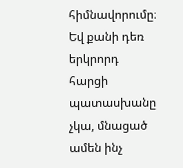հիմնավորումը։ Եվ քանի դեռ երկրորդ հարցի պատասխանը չկա, մնացած ամեն ինչ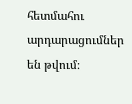հետմահու արդարացումներ են թվում։